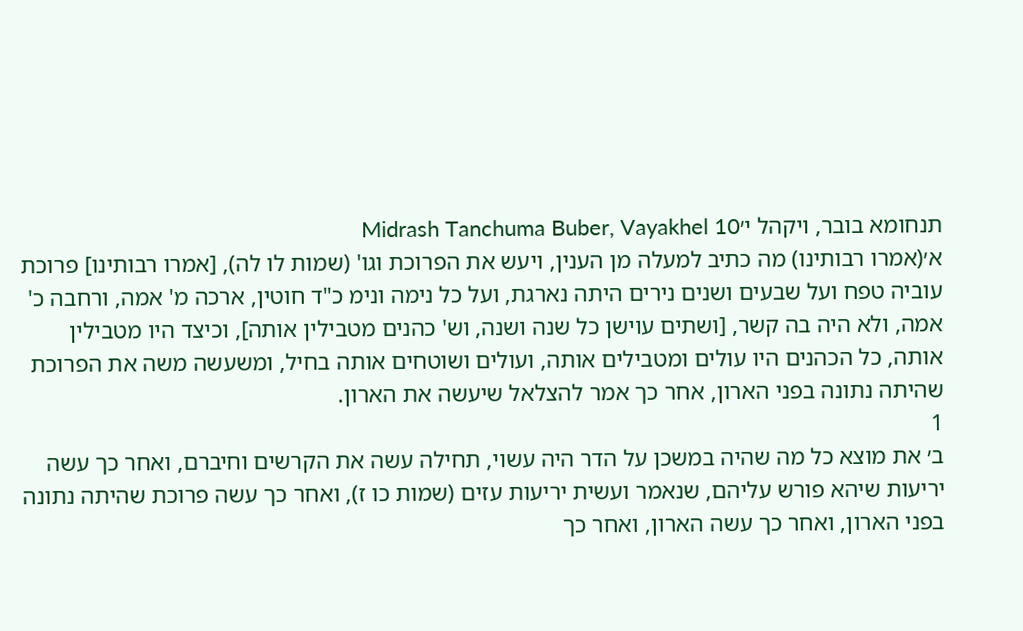תנחומא בובר, ויקהל י׳Midrash Tanchuma Buber, Vayakhel 10
א׳(אמרו רבותינו) מה כתיב למעלה מן הענין, ויעש את הפרוכת וגו' (שמות לו לה), [אמרו רבותינו] פרוכת עוביה טפח ועל שבעים ושנים נירים היתה נארגת, ועל כל נימה ונימ כ"ד חוטין, ארכה מ' אמה, ורחבה כ' אמה, ולא היה בה קשר, [ושתים עוישן כל שנה ושנה, וש' כהנים מטבילין אותה], וכיצד היו מטבילין אותה, כל הכהנים היו עולים ומטבילים אותה, ועולים ושוטחים אותה בחיל, ומשעשה משה את הפרוכת שהיתה נתונה בפני הארון, אחר כך אמר להצלאל שיעשה את הארון.
1
ב׳ את מוצא כל מה שהיה במשכן על הדר היה עשוי, תחילה עשה את הקרשים וחיברם, ואחר כך עשה יריעות שיהא פורש עליהם, שנאמר ועשית יריעות עזים (שמות כו ז), ואחר כך עשה פרוכת שהיתה נתונה בפני הארון, ואחר כך עשה הארון, ואחר כך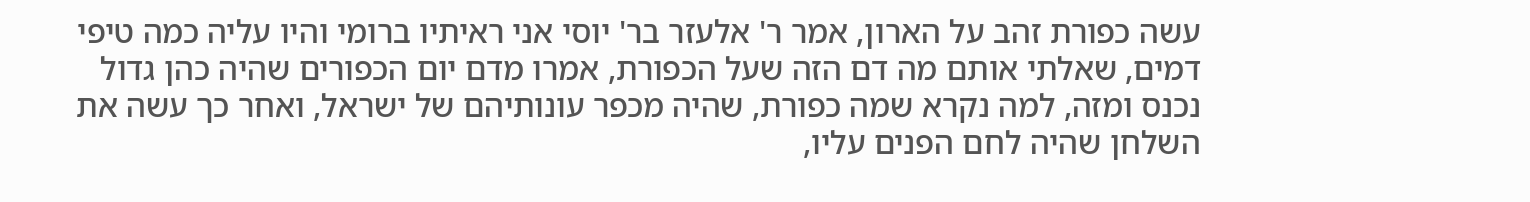עשה כפורת זהב על הארון, אמר ר' אלעזר בר' יוסי אני ראיתיו ברומי והיו עליה כמה טיפי דמים, שאלתי אותם מה דם הזה שעל הכפורת, אמרו מדם יום הכפורים שהיה כהן גדול נכנס ומזה, למה נקרא שמה כפורת, שהיה מכפר עונותיהם של ישראל, ואחר כך עשה את השלחן שהיה לחם הפנים עליו,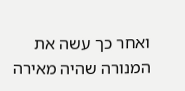ואחר כך עשה את המנורה שהיה מאירה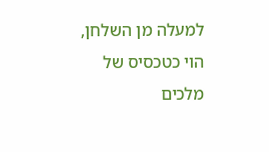למעלה מן השלחן, הוי כטכסיס של מלכים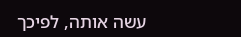עשה אותה, לפיכך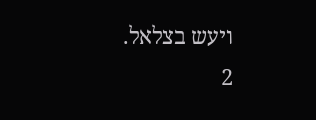ויעש בצלאל.
2